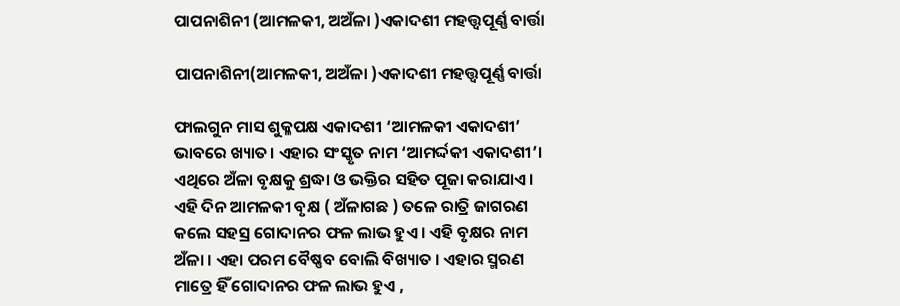ପାପନାଶିନୀ (ଆମଳକୀ, ଅଅଁଳା )ଏକାଦଶୀ ମହତ୍ତ୍ୱପୂର୍ଣ୍ଣ ବାର୍ତ୍ତା

ପାପନାଶିନୀ(ଆମଳକୀ, ଅଅଁଳା )ଏକାଦଶୀ ମହତ୍ତ୍ୱପୂର୍ଣ୍ଣ ବାର୍ତ୍ତା

ଫାଲଗୁନ ମାସ ଶୁକ୍ଳପକ୍ଷ ଏକାଦଶୀ ‘ଆମଳକୀ ଏକାଦଶୀ’ ଭାବରେ ଖ୍ୟାତ। ଏହାର ସଂସ୍କୃତ ନାମ ‘ଆମର୍ଦ୍ଦକୀ ଏକାଦଶୀ’। ଏଥିରେ ଅଁଳା ବୃକ୍ଷକୁ ଶ୍ରଦ୍ଧା ଓ ଭକ୍ତିର ସହିତ ପୂଜା କରାଯାଏ। ଏହି ଦିନ ଆମଳକୀ ବୃକ୍ଷ ( ଅଁଳାଗଛ ) ତଳେ ରାତ୍ରି ଜାଗରଣ କଲେ ସହସ୍ର ଗୋଦାନର ଫଳ ଲାଭ ହୁଏ । ଏହି ବୃକ୍ଷର ନାମ ଅଁଳା । ଏହା ପରମ ବୈଷ୍ଣବ ବୋଲି ବିଖ୍ୟାତ । ଏହାର ସ୍ମରଣ ମାତ୍ରେ ହିଁ ଗୋଦାନର ଫଳ ଲାଭ ହୁଏ ,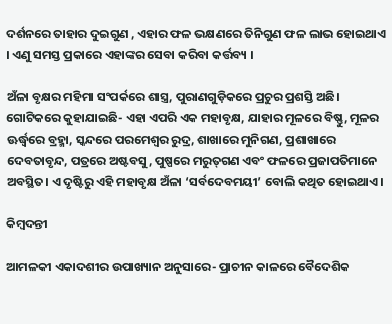ଦର୍ଶନରେ ତାହାର ଦୁଇଗୁଣ , ଏହାର ଫଳ ଭକ୍ଷଣରେ ତିନିଗୁଣ ଫଳ ଲାଭ ହୋଇଥାଏ । ଏଣୁ ସମସ୍ତ ପ୍ରକାରେ ଏହାଙ୍କର ସେବା କରିବା କର୍ତ୍ତବ୍ୟ ।

ଅଁଳା ବୃକ୍ଷର ମହିମା ସଂପର୍କରେ ଶାସ୍ତ୍ର, ପୁରାଣଗୁଡ଼ିକରେ ପ୍ରଚୁର ପ୍ରଶସ୍ତି ଅଛି। ଗୋଟିକରେ କୁହାଯାଇଛି- ଏହା ଏପରି ଏକ ମହାବୃକ୍ଷ, ଯାହାର ମୂଳରେ ବିଷ୍ଣୁ, ମୂଳର ଊର୍ଦ୍ଧ୍ୱରେ ବ୍ରହ୍ମା, ସ୍କନ୍ଦରେ ପରମେଶ୍ୱର ରୁଦ୍ର, ଶାଖାରେ ମୁନିଗଣ, ପ୍ରଶାଖାରେ ଦେବତାବୃନ୍ଦ, ପତ୍ରରେ ଅଷ୍ଟବସୁ, ପୁଷ୍ପରେ ମରୁତ୍‌ଗଣ ଏବଂ ଫଳରେ ପ୍ରଜାପତିମାନେ ଅବସ୍ଥିତ। ଏ ଦୃଷ୍ଟିରୁ ଏହି ମହାବୃକ୍ଷ ଅଁଳା ‘ସର୍ବଦେବମୟୀ’ ବୋଲି କଥିତ ହୋଇଥାଏ।

କିମ୍ବଦନ୍ତୀ

ଆମଳକୀ ଏକାଦଶୀର ଉପାଖ୍ୟାନ ଅନୁସାରେ- ପ୍ରାଚୀନ କାଳରେ ବୈଦେଶିକ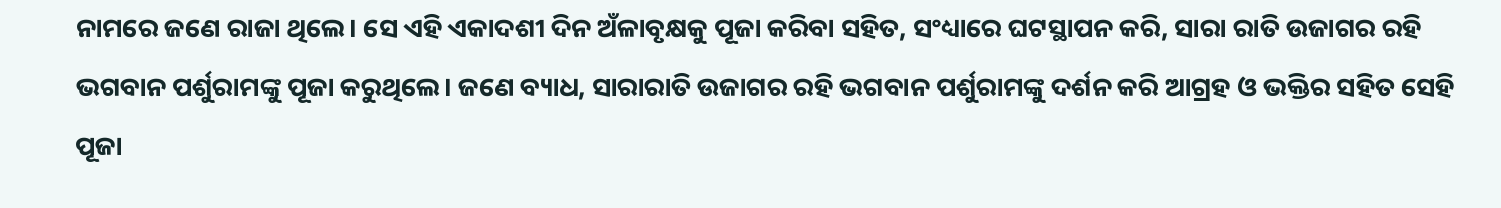ନାମରେ ଜଣେ ରାଜା ଥିଲେ। ସେ ଏହି ଏକାଦଶୀ ଦିନ ଅଁଳାବୃକ୍ଷକୁ ପୂଜା କରିବା ସହିତ, ସଂଧ୍ୟାରେ ଘଟସ୍ଥାପନ କରି, ସାରା ରାତି ଉଜାଗର ରହି ଭଗବାନ ପର୍ଶୁରାମଙ୍କୁ ପୂଜା କରୁଥିଲେ। ଜଣେ ବ୍ୟାଧ, ସାରାରାତି ଉଜାଗର ରହି ଭଗବାନ ପର୍ଶୁରାମଙ୍କୁ ଦର୍ଶନ କରି ଆଗ୍ରହ ଓ ଭକ୍ତିର ସହିତ ସେହି ପୂଜା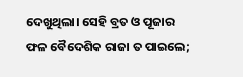ଦେଖୁଥିଲା। ସେହି ବ୍ରତ ଓ ପୂଜାର ଫଳ ବୈଦେଶିକ ରାଜା ତ ପାଇଲେ;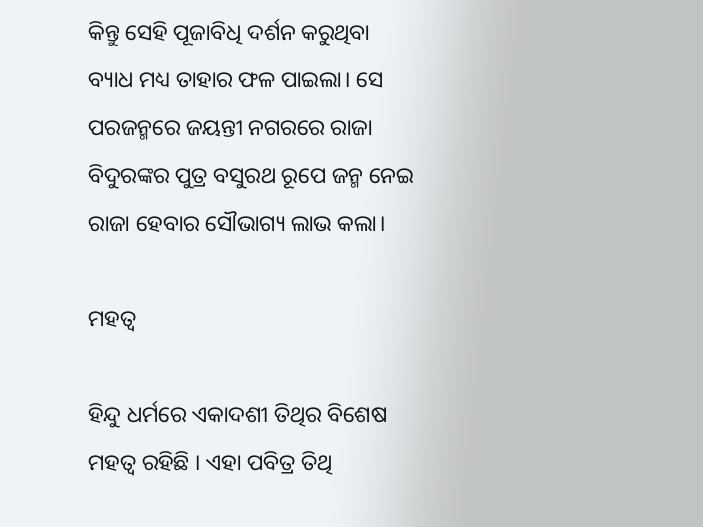କିନ୍ତୁ ସେହି ପୂଜାବିଧି ଦର୍ଶନ କରୁଥିବା ବ୍ୟାଧ ମଧ୍ୟ ତାହାର ଫଳ ପାଇଲା। ସେ ପରଜନ୍ମରେ ଜୟନ୍ତୀ ନଗରରେ ରାଜା ବିଦୁରଙ୍କର ପୁତ୍ର ବସୁରଥ ରୂପେ ଜନ୍ମ ନେଇ ରାଜା ହେବାର ସୌଭାଗ୍ୟ ଲାଭ କଲା।

ମହତ୍ୱ

ହିନ୍ଦୁ ଧର୍ମରେ ଏକାଦଶୀ ତିଥିର ବିଶେଷ ମହତ୍ୱ ରହିଛି । ଏହା ପବିତ୍ର ତିଥି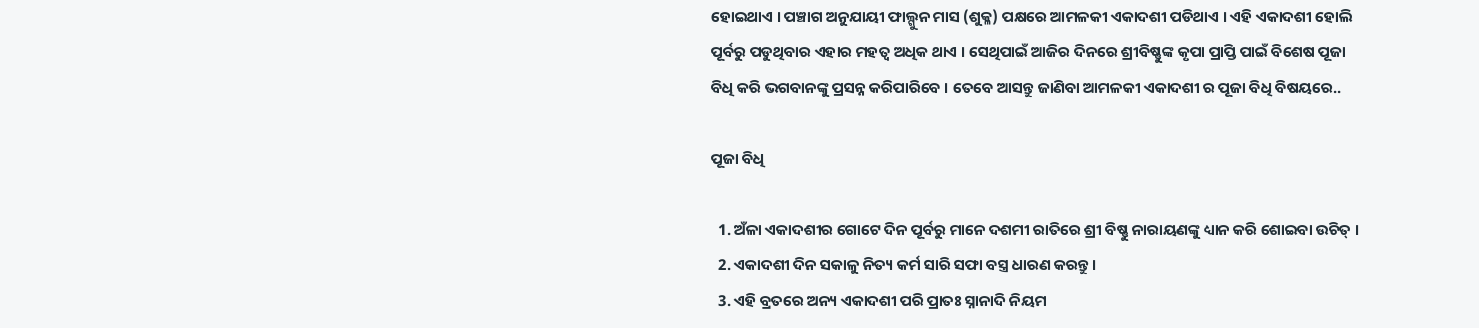ହୋଇଥାଏ । ପଞ୍ଚାଗ ଅନୁଯାୟୀ ଫାଲ୍ଗୁନ ମାସ (ଶୁକ୍ଳ) ପକ୍ଷରେ ଆମଳକୀ ଏକାଦଶୀ ପଡିଥାଏ । ଏହି ଏକାଦଶୀ ହୋଲି ପୂର୍ବରୁ ପଡୁଥିବାର ଏହାର ମହତ୍ୱ ଅଧିକ ଥାଏ । ସେଥିପାଇଁ ଆଜିର ଦିନରେ ଶ୍ରୀବିଷ୍ଣୁଙ୍କ କୃପା ପ୍ରାପ୍ତି ପାଇଁ ବିଶେଷ ପୂଜା ବିଧି କରି ଭଗବାନଙ୍କୁ ପ୍ରସନ୍ନ କରିପାରିବେ । ତେବେ ଆସନ୍ତୁ ଜାଣିବା ଆମଳକୀ ଏକାଦଶୀ ର ପୂଜା ବିଧି ବିଷୟରେ..

ପୂଜା ବିଧି

  1. ଅଁଳା ଏକାଦଶୀର ଗୋଟେ ଦିନ ପୂର୍ବରୁ ମାନେ ଦଶମୀ ରାତିରେ ଶ୍ରୀ ବିଷ୍ଣୁ ନାରାୟଣଙ୍କୁ ଧ୍ୟାନ କରି ଶୋଇବା ଉଚିତ୍ ।
  2. ଏକାଦଶୀ ଦିନ ସକାଳୁ ନିତ୍ୟ କର୍ମ ସାରି ସଫା ବସ୍ତ୍ର ଧାରଣ କରନ୍ତୁ ।
  3. ଏହି ବ୍ରତରେ ଅନ୍ୟ ଏକାଦଶୀ ପରି ପ୍ରାତଃ ସ୍ନାନାଦି ନିୟମ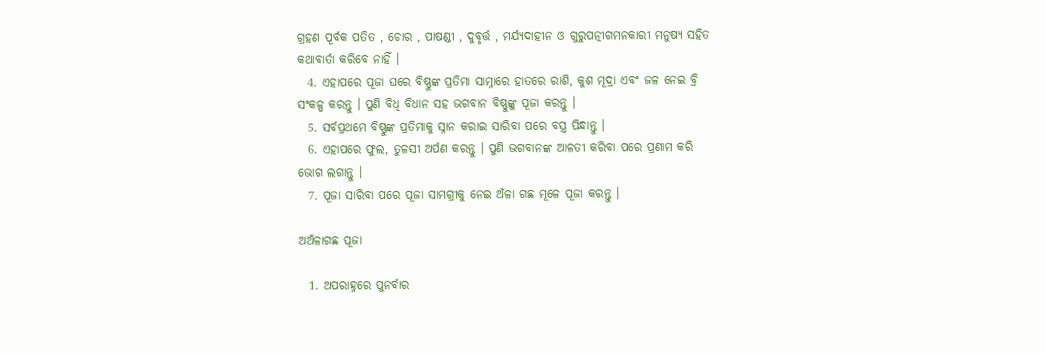ଗ୍ରହଣ ପୂର୍ବକ ପତିତ , ଚୋର , ପାଷଣ୍ଡୀ , ଦୁବୃର୍ତ୍ତ , ମର୍ଯ୍ୟଦାହୀନ ଓ ଗୁରୁପତ୍ନୀଗମନକାରୀ ମନୁଷ୍ୟ ସହିତ କଥାବାର୍ତା କରିବେ ନାହିଁ ।
  4. ଏହାପରେ ପୂଜା ଘରେ ବିଷ୍ଣୁଙ୍କ ପ୍ରତିମା ସାମ୍ନାରେ ହାତରେ ରାଶି, କୁଶ ମୂଦ୍ରା ଏବଂ ଜଳ ନେଇ ବ୍ରି ସଂକଳ୍ପ କରନ୍ତୁ । ପୁଣି ବିଧି ବିଧାନ ସହ ଭଗବାନ ବିଷ୍ଣୁଙ୍କୁ ପୂଜା କରନ୍ତୁ ।
  5. ସର୍ବପ୍ରଥମେ ବିଷ୍ଣୁଙ୍କ ପ୍ରତିମାକୁ ସ୍ନାନ କରାଇ ସାରିବା ପରେ ବସ୍ତ୍ର ପିନ୍ଧାନ୍ତୁ ।
  6. ଏହାପରେ ଫୁଲ, ତୁଳସୀ ଅର୍ପଣ କରନ୍ତୁ । ପୁଣି ଭଗବାନଙ୍କ ଆଳତୀ କରିବା ପରେ ପ୍ରଣାମ କରି ଭୋଗ ଲଗାନ୍ତୁ ।
  7. ପୂଜା ସାରିବା ପରେ ପୂଜା ସାମଗ୍ରୀକୁ ନେଇ ଅଁଳା ଗଛ ମୂଳେ ପୂଜା କରନ୍ତୁ ।

ଅଅଁଳାଗଛ ପୂଜା

  1. ଅପରାହ୍ନରେ ପୁନର୍ବାର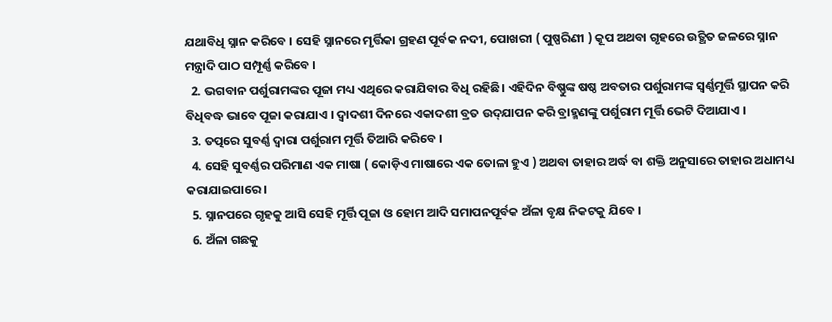ଯଥାବିଧି ସ୍ନାନ କରିବେ । ସେହି ସ୍ନାନରେ ମୃର୍ତ୍ତିକା ଗ୍ରହଣ ପୂର୍ବକ ନଦୀ, ପୋଖରୀ ( ପୁଷ୍ପରିଣୀ ) କୂପ ଅଥବା ଗୃହରେ ଉତ୍ଥିତ ଜଳରେ ସ୍ନାନ ମନ୍ତ୍ରାଦି ପାଠ ସମ୍ପୂର୍ଣ୍ଣ କରିବେ ।
  2. ଭଗବାନ ପର୍ଶୁରାମଙ୍କର ପୂଜା ମଧ୍ୟ ଏଥିରେ କରାଯିବାର ବିଧି ରହିଛି। ଏହିଦିନ ବିଷ୍ଣୁଙ୍କ ଷଷ୍ଠ ଅବତାର ପର୍ଶୁରାମଙ୍କ ସ୍ୱର୍ଣ୍ଣମୂର୍ତ୍ତି ସ୍ଥାପନ କରି ବିଧିବଦ୍ଧ ଭାବେ ପୂଜା କରାଯାଏ । ଦ୍ୱାଦଶୀ ଦିନରେ ଏକାଦଶୀ ବ୍ରତ ଉଦ୍‌ଯାପନ କରି ବ୍ରାହ୍ମଣଙ୍କୁ ପର୍ଶୁରାମ ମୂର୍ତ୍ତି ଭେଟି ଦିଆଯାଏ ।
  3. ତତ୍ପରେ ସୁବର୍ଣ୍ଣ ଦ୍ବାରା ପର୍ଶୁରାମ ମୂର୍ତ୍ତି ତିଆରି କରିବେ ।
  4. ସେହି ସୁବର୍ଣ୍ଣର ପରିମାଣ ଏକ ମାଷା ( କୋଡ଼ିଏ ମାଷାରେ ଏକ ତୋଳା ହୁଏ ) ଅଥବା ତାହାର ଅର୍ଦ୍ଧ ବା ଶକ୍ତି ଅନୁସାରେ ତାହାର ଅଧାମଧ୍ୟ କରାଯାଇପାରେ ।
  5. ସ୍ନାନପରେ ଗୃହକୁ ଆସି ସେହି ମୂର୍ତ୍ତି ପୂଜା ଓ ହୋମ ଆଦି ସମାପନପୂର୍ବକ ଅଁଳା ବୃକ୍ଷ ନିକଟକୁ ଯିବେ ।
  6. ଅଁଳା ଗଛକୁ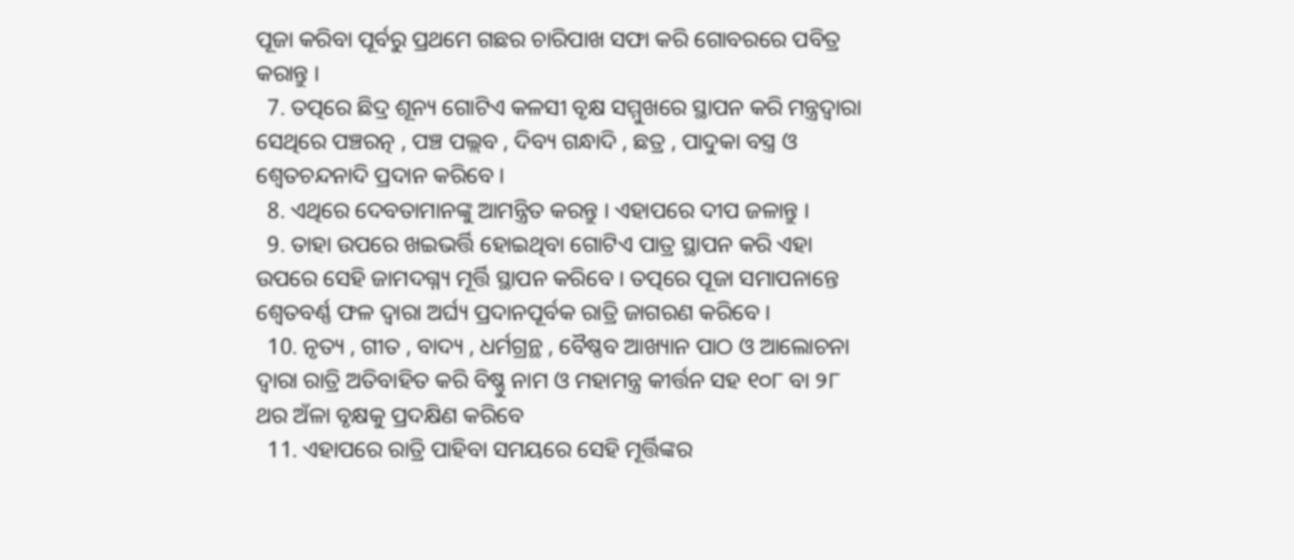ପୂଜା କରିବା ପୂର୍ବରୁ ପ୍ରଥମେ ଗଛର ଚାରିପାଖ ସଫା କରି ଗୋବରରେ ପବିତ୍ର କରାନ୍ତୁ ।
  7. ତତ୍ପରେ ଛିଦ୍ର ଶୂନ୍ୟ ଗୋଟିଏ କଳସୀ ବୃକ୍ଷ ସମ୍ମୁଖରେ ସ୍ଥାପନ କରି ମନ୍ତ୍ରଦ୍ଵାରା ସେଥିରେ ପଞ୍ଚରତ୍ନ , ପଞ୍ଚ ପଲ୍ଲବ , ଦିବ୍ୟ ଗନ୍ଧାଦି , ଛତ୍ର , ପାଦୁକା ବସ୍ତ୍ର ଓ ଶ୍ଵେତଚନ୍ଦନାଦି ପ୍ରଦାନ କରିବେ ।
  8. ଏଥିରେ ଦେବତାମାନଙ୍କୁ ଆମନ୍ତ୍ରିତ କରନ୍ତୁ । ଏହାପରେ ଦୀପ ଜଳାନ୍ତୁ ।
  9. ତାହା ଉପରେ ଖଇଭର୍ତ୍ତି ହୋଇଥିବା ଗୋଟିଏ ପାତ୍ର ସ୍ଥାପନ କରି ଏହା ଉପରେ ସେହି ଜାମଦଗ୍ନ୍ୟ ମୂର୍ତ୍ତି ସ୍ଥାପନ କରିବେ । ତତ୍ପରେ ପୂଜା ସମାପନାନ୍ତେ ଶ୍ଵେତବର୍ଣ୍ଣ ଫଳ ଦ୍ବାରା ଅର୍ଘ୍ୟ ପ୍ରଦାନପୂର୍ବକ ରାତ୍ରି ଜାଗରଣ କରିବେ ।
  10. ନୃତ୍ୟ , ଗୀତ , ବାଦ୍ୟ , ଧର୍ମଗ୍ରନ୍ଥ , ବୈଷ୍ଣବ ଆଖ୍ୟାନ ପାଠ ଓ ଆଲୋଚନା ଦ୍ବାରା ରାତ୍ରି ଅତିବାହିତ କରି ବିଷ୍ଣୁ ନାମ ଓ ମହାମନ୍ତ୍ର କୀର୍ତ୍ତନ ସହ ୧୦୮ ବା ୨୮ ଥର ଅଁଳା ବୃକ୍ଷକୁ ପ୍ରଦକ୍ଷିଣ କରିବେ
  11. ଏହାପରେ ରାତ୍ରି ପାହିବା ସମୟରେ ସେହି ମୂର୍ତ୍ତିଙ୍କର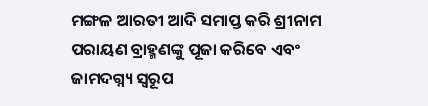ମଙ୍ଗଳ ଆରତୀ ଆଦି ସମାପ୍ତ କରି ଶ୍ରୀନାମ ପରାୟଣ ବ୍ରାହ୍ମଣଙ୍କୁ ପୂଜା କରିବେ ଏବଂ ଜାମଦଗ୍ନ୍ୟ ସ୍ବରୂପ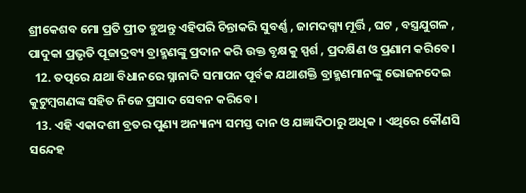ଶ୍ରୀକେଶବ ମୋ ପ୍ରତି ପ୍ରୀତ ହୁଅନ୍ତୁ ଏହିପରି ଚିନ୍ତାକରି ସୁବର୍ଣ୍ଣ , ଜାମଦଗ୍ନ୍ୟ ମୂର୍ତ୍ତି , ଘଟ , ବସ୍ତ୍ରଯୁଗଳ , ପାଦୁକା ପ୍ରଭୃତି ପୂଜାଦ୍ରବ୍ୟ ବ୍ରାହ୍ମଣଙ୍କୁ ପ୍ରଦାନ କରି ଉକ୍ତ ବୃକ୍ଷକୁ ସ୍ପର୍ଶ , ପ୍ରଦକ୍ଷିଣ ଓ ପ୍ରଣାମ କରିବେ ।
  12. ତତ୍ପରେ ଯଥା ବିଧାନରେ ସ୍ନାନାଦି ସମାପନ ପୂର୍ବକ ଯଥାଶକ୍ତି ବ୍ରାହ୍ମଣମାନଙ୍କୁ ଭୋଜନଦେଇ କୁଟୁମ୍ବଗଣଙ୍କ ସହିତ ନିଜେ ପ୍ରସାଦ ସେବନ କରିବେ ।
  13. ଏହି ଏକାଦଶୀ ବ୍ରତର ପୁଣ୍ୟ ଅନ୍ୟାନ୍ୟ ସମସ୍ତ ଦାନ ଓ ଯଜ୍ଞାଦିଠାରୁ ଅଧିକ । ଏଥିରେ କୌଣସି ସନ୍ଦେହ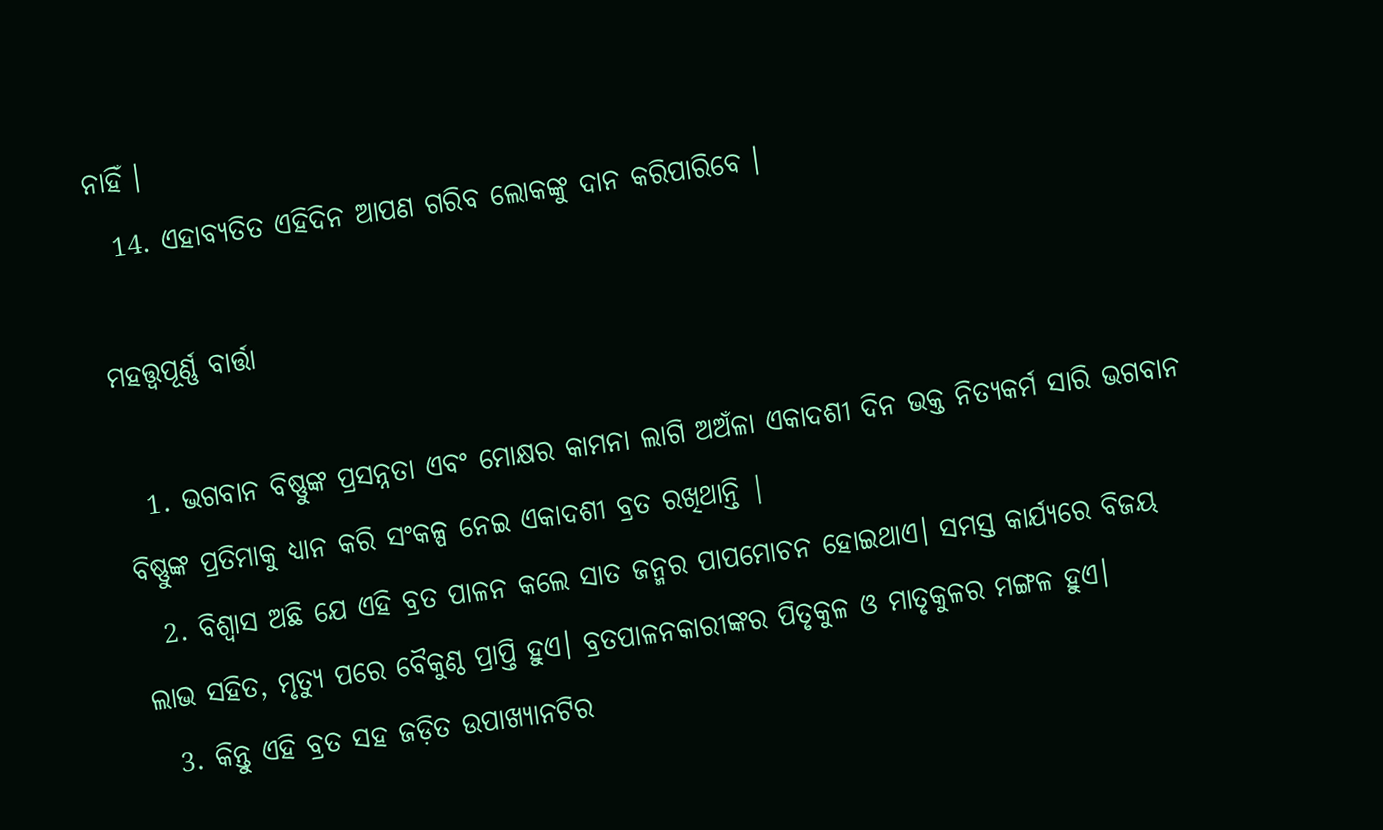ନାହିଁ ।
  14. ଏହାବ୍ୟତିତ ଏହିଦିନ ଆପଣ ଗରିବ ଲୋକଙ୍କୁ ଦାନ କରିପାରିବେ ।

ମହତ୍ତ୍ୱପୂର୍ଣ୍ଣ ବାର୍ତ୍ତା

  1. ଭଗବାନ ବିଷ୍ଣୁଙ୍କ ପ୍ରସନ୍ନତା ଏବଂ ମୋକ୍ଷର କାମନା ଲାଗି ଅଅଁଳା ଏକାଦଶୀ ଦିନ ଭକ୍ତ ନିତ୍ୟକର୍ମ ସାରି ଭଗବାନ ବିଷ୍ଣୁଙ୍କ ପ୍ରତିମାକୁ ଧ୍ୟାନ କରି ସଂକଳ୍ପ ନେଇ ଏକାଦଶୀ ବ୍ରତ ରଖିଥାନ୍ତି |
  2. ବିଶ୍ୱାସ ଅଛି ଯେ ଏହି ବ୍ରତ ପାଳନ କଲେ ସାତ ଜନ୍ମର ପାପମୋଚନ ହୋଇଥାଏ। ସମସ୍ତ କାର୍ଯ୍ୟରେ ବିଜୟ ଲାଭ ସହିତ, ମୃତ୍ୟୁ ପରେ ବୈକୁଣ୍ଠ ପ୍ରାପ୍ତି ହୁଏ। ବ୍ରତପାଳନକାରୀଙ୍କର ପିତୃକୁଳ ଓ ମାତୃକୁଳର ମଙ୍ଗଳ ହୁଏ।
  3. କିନ୍ତୁ ଏହି ବ୍ରତ ସହ ଜଡ଼ିତ ଉପାଖ୍ୟାନଟିର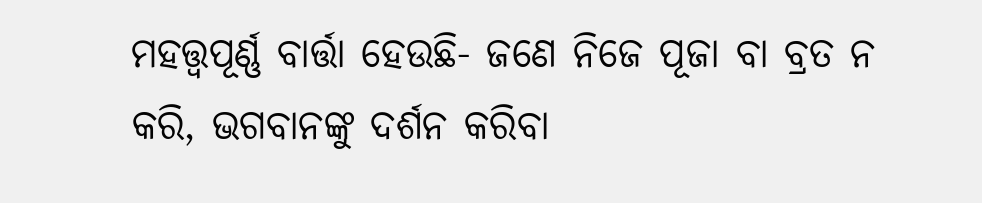ମହତ୍ତ୍ୱପୂର୍ଣ୍ଣ ବାର୍ତ୍ତା ହେଉଛି- ଜଣେ ନିଜେ ପୂଜା ବା ବ୍ରତ ନ କରି, ଭଗବାନଙ୍କୁ ଦର୍ଶନ କରିବା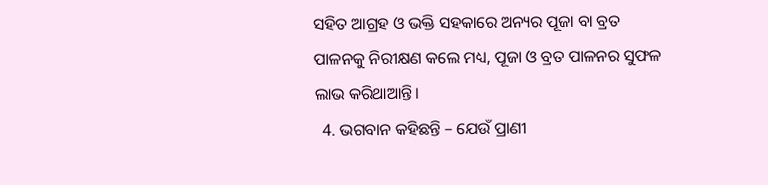ସହିତ ଆଗ୍ରହ ଓ ଭକ୍ତି ସହକାରେ ଅନ୍ୟର ପୂଜା ବା ବ୍ରତ ପାଳନକୁ ନିରୀକ୍ଷଣ କଲେ ମଧ୍ୟ, ପୂଜା ଓ ବ୍ରତ ପାଳନର ସୁଫଳ ଲାଭ କରିଥାଆନ୍ତି।
  4. ଭଗବାନ କହିଛନ୍ତି – ଯେଉଁ ପ୍ରାଣୀ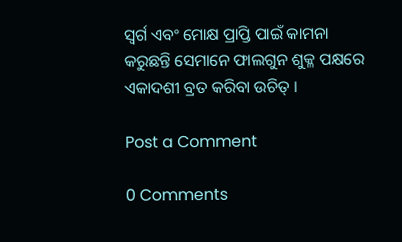ସ୍ୱର୍ଗ ଏବଂ ମୋକ୍ଷ ପ୍ରାପ୍ତି ପାଇଁ କାମନା କରୁଛନ୍ତି ସେମାନେ ଫାଲଗୁନ ଶୁକ୍ଳ ପକ୍ଷରେ ଏକାଦଶୀ ବ୍ରତ କରିବା ଉଚିତ୍ ।

Post a Comment

0 Comments